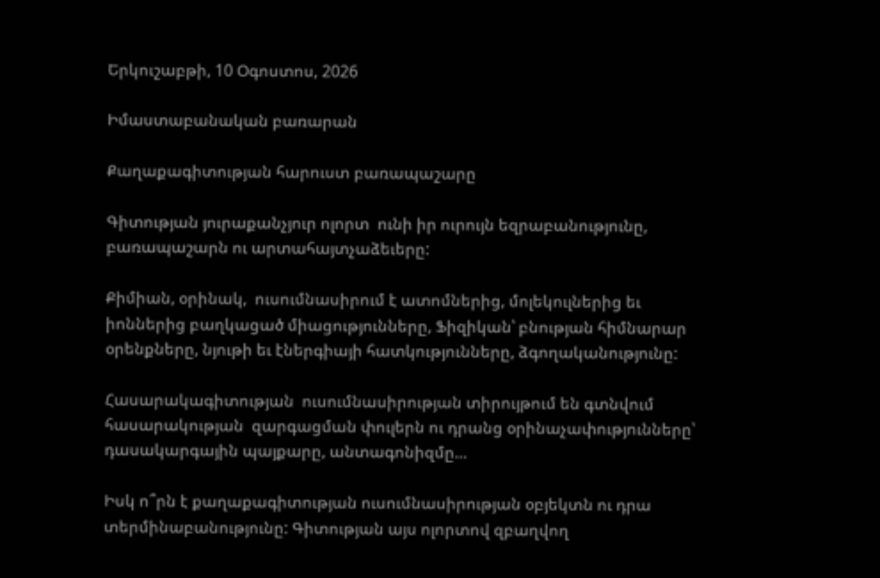Երկուշաբթի, 10 Օգոստոս, 2026

Իմաստաբանական բառարան

Քաղաքագիտության հարուստ բառապաշարը

Գիտության յուրաքանչյուր ոլորտ  ունի իր ուրույն եզրաբանությունը, բառապաշարն ու արտահայտչաձեւերը:

Քիմիան, օրինակ,  ուսումնասիրում է ատոմներից, մոլեկուլներից եւ իոններից բաղկացած միացությունները, Ֆիզիկան՝ բնության հիմնարար օրենքները, նյութի եւ էներգիայի հատկությունները, ձգողականությունը:

Հասարակագիտության  ուսումնասիրության տիրույթում են գտնվում  հասարակության  զարգացման փուլերն ու դրանց օրինաչափությունները՝  դասակարգային պայքարը, անտագոնիզմը…

Իսկ ո՞րն է քաղաքագիտության ուսումնասիրության օբյեկտն ու դրա տերմինաբանությունը: Գիտության այս ոլորտով զբաղվող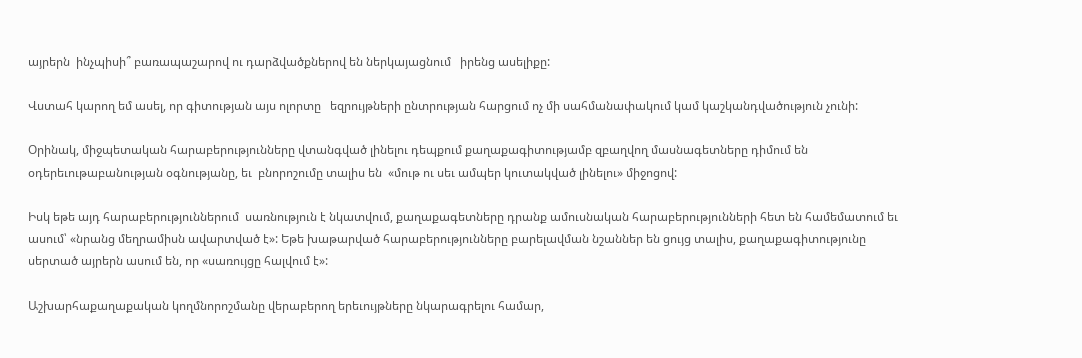այրերն  ինչպիսի՞ բառապաշարով ու դարձվածքներով են ներկայացնում   իրենց ասելիքը:

Վստահ կարող եմ ասել, որ գիտության այս ոլորտը   եզրույթների ընտրության հարցում ոչ մի սահմանափակում կամ կաշկանդվածություն չունի:

Օրինակ, միջպետական հարաբերությունները վտանգված լինելու դեպքում քաղաքագիտությամբ զբաղվող մասնագետները դիմում են օդերեւութաբանության օգնությանը, եւ  բնորոշումը տալիս են  «մութ ու սեւ ամպեր կուտակված լինելու» միջոցով:

Իսկ եթե այդ հարաբերություններում  սառնություն է նկատվում, քաղաքագետները դրանք ամուսնական հարաբերությունների հետ են համեմատում եւ ասում՝ «նրանց մեղրամիսն ավարտված է»: Եթե խաթարված հարաբերությունները բարելավման նշաններ են ցույց տալիս, քաղաքագիտությունը սերտած այրերն ասում են, որ «սառույցը հալվում է»:

Աշխարհաքաղաքական կողմնորոշմանը վերաբերող երեւույթները նկարագրելու համար,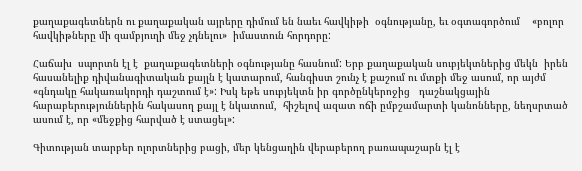քաղաքագետներն ու քաղաքական այրերը դիմում են նաեւ հավկիթի  օգնությանը, եւ օգտագործում    «բոլոր հավկիթները մի զամբյուղի մեջ չդնելու»  իմաստուն հորդորը:

Հաճախ  սպորտն էլ է  քաղաքագետների օգնությանը հասնում: Երբ քաղաքական սուբյեկտներից մեկն  իրեն հասանելիք դիվանագիտական քայլն է կատարում, հանգիստ շունչ է քաշում ու մտքի մեջ ասում, որ այժմ «գնդակը հակառակորդի դաշտում է»: Իսկ եթե սուբյեկտն իր գործընկերոջից   դաշնակցային հարաբերություններին հակասող քայլ է նկատում,  հիշելով ազատ ոճի ըմբշամարտի կանոնները, նեղսրտած ասում է, որ «մեջքից հարված է ստացել»:

Գիտության տարբեր ոլորտներից բացի, մեր կենցաղին վերաբերող բառապաշարն էլ է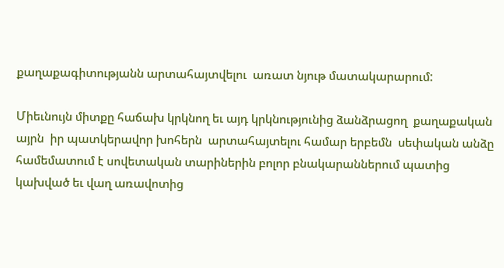քաղաքագիտությանն արտահայտվելու  առատ նյութ մատակարարում:

Միեւնույն միտքը հաճախ կրկնող եւ այդ կրկնությունից ձանձրացող  քաղաքական այրն  իր պատկերավոր խոհերն  արտահայտելու համար երբեմն  սեփական անձը համեմատում է սովետական տարիներին բոլոր բնակարաններում պատից կախված եւ վաղ առավոտից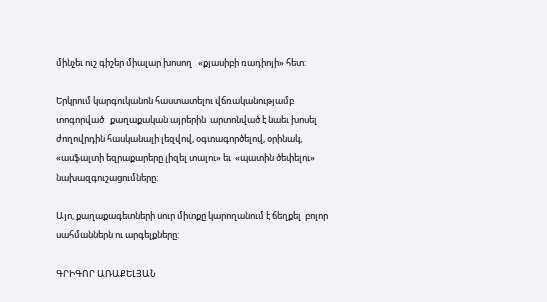մինչեւ ուշ գիշեր միալար խոսող   «քյասիբի ռադիոյի» հետ:

Երկրում կարգուկանոն հաստատելու վճռականությամբ տոգորված   քաղաքական այրերին  արտոնված է նաեւ խոսել ժողովրդին հասկանալի լեզվով, օգտագործելով, օրինակ, «ասֆալտի եզրաքարերը լիզել տալու» եւ  «պատին ծեփելու»  նախազգուշացումները:

Այո, քաղաքագետների սուր միտքը կարողանում է ճեղքել  բոլոր սահմաններն ու արգելքները:

ԳՐԻԳՈՐ ԱՌԱՔԵԼՅԱՆ